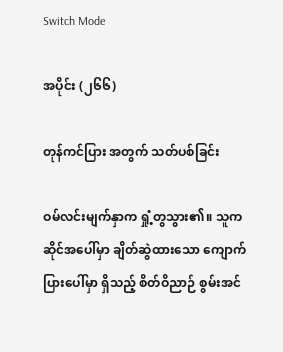Switch Mode

အပိုင်း (၂၆၆)

တုန်ကင်ပြား အတွက် သတ်ပစ်ခြင်း

ဝမ်လင်းမျက်နှာက ရှုံ့တွသွား၏။ သူက ဆိုင်အပေါ်မှာ ချိတ်ဆွဲထားသော ကျောက်ပြားပေါ်မှာ ရှိသည့် စိတ်ဝိညာဉ် စွမ်းအင်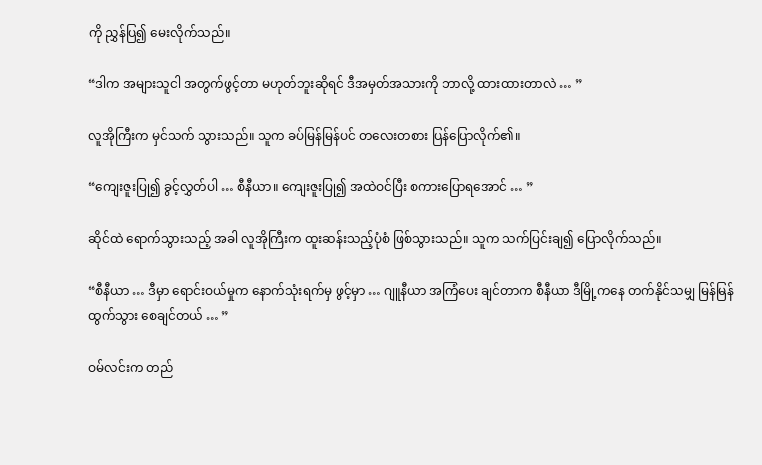ကို ညွှန်ပြ၍ မေးလိုက်သည်။

“ဒါက အများသူငါ အတွက်ဖွင့်တာ မဟုတ်ဘူးဆိုရင် ဒီအမှတ်အသားကို ဘာလို့ ထားထားတာလဲ … ”

လူအိုကြီးက မှင်သက် သွားသည်။ သူက ခပ်မြန်မြန်ပင် တလေးတစား ပြန်ပြောလိုက်၏။

“ကျေးဇူးပြု၍ ခွင့်လွှတ်ပါ … စီနီယာ။ ကျေးဇူးပြု၍ အထဲဝင်ပြီး စကားပြောရအောင် … ”

ဆိုင်ထဲ ရောက်သွားသည့် အခါ လူအိုကြီးက ထူးဆန်းသည့်ပုံစံ ဖြစ်သွားသည်။ သူက သက်ပြင်းချ၍ ပြောလိုက်သည်။

“စီနီယာ … ဒီမှာ ရောင်းဝယ်မှုက နောက်သုံးရက်မှ ဖွင့်မှာ … ဂျူနီယာ အကြံပေး ချင်တာက စီနီယာ ဒီမြို့ကနေ တက်နိုင်သမျှ မြန်မြန်ထွက်သွား စေချင်တယ် … ”

ဝမ်လင်းက တည်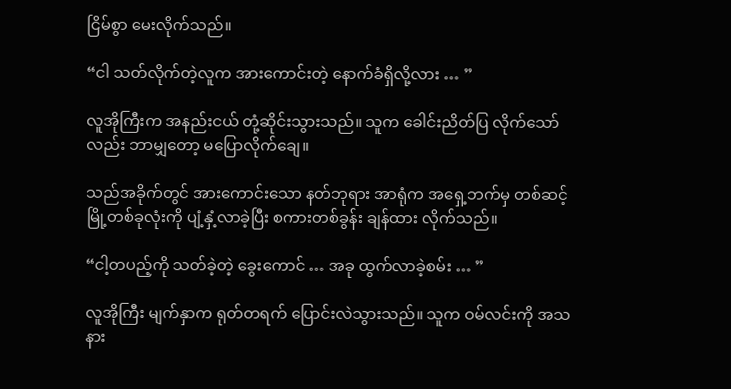ငြိမ်စွာ မေးလိုက်သည်။

“ငါ သတ်လိုက်တဲ့လူက အားကောင်းတဲ့ နောက်ခံရှိလို့လား … ”

လူအိုကြီးက အနည်းငယ် တုံ့ဆိုင်းသွားသည်။ သူက ခေါင်းညိတ်ပြ လိုက်သော်လည်း ဘာမျှတော့ မပြောလိုက်ချေ။

သည်အခိုက်တွင် အားကောင်းသော နတ်ဘုရား အာရုံက အရှေ့ဘက်မှ တစ်ဆင့် မြို့တစ်ခုလုံးကို ပျံ့နှံ့လာခဲ့ပြီး စကားတစ်ခွန်း ချန်ထား လိုက်သည်။

“ငါ့တပည့်ကို သတ်ခဲ့တဲ့ ခွေးကောင် … အခု ထွက်လာခဲ့စမ်း … ”

လူအိုကြီး မျက်နှာက ရုတ်တရက် ပြောင်းလဲသွားသည်။ သူက ဝမ်လင်းကို အသနား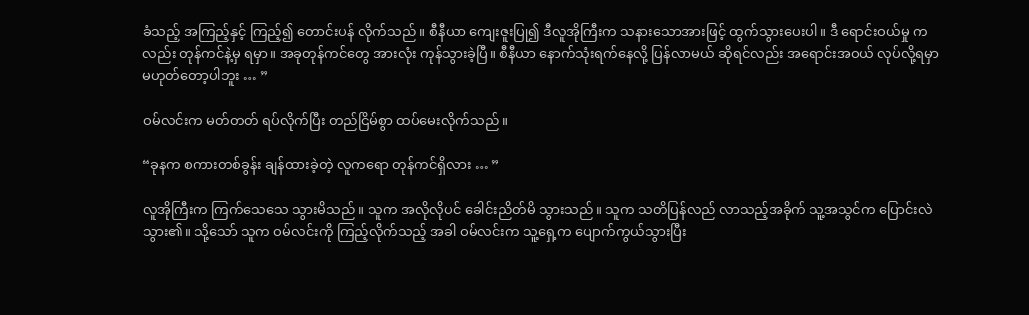ခံသည့် အကြည့်နှင့် ကြည့်၍ တောင်းပန် လိုက်သည်။ စီနီယာ ကျေးဇူးပြု၍ ဒီလူအိုကြီးက သနားသောအားဖြင့် ထွက်သွားပေးပါ။ ဒီ ရောင်းဝယ်မှု ကလည်း တုန်ကင်နဲ့မှ ရမှာ။ အခုတုန်ကင်တွေ အားလုံး ကုန်သွားခဲ့ပြီ။ စီနီယာ နောက်သုံးရက်နေလို့ ပြန်လာမယ် ဆိုရင်လည်း အရောင်းအဝယ် လုပ်လို့ရမှာ မဟုတ်တော့ပါဘူး … ”

ဝမ်လင်းက မတ်တတ် ရပ်လိုက်ပြီး တည်ငြိမ်စွာ ထပ်မေးလိုက်သည်။

“ခုနက စကားတစ်ခွန်း ချန်ထားခဲ့တဲ့ လူကရော တုန်ကင်ရှိလား … ”

လူအိုကြီးက ကြက်သေသေ သွားမိသည်။ သူက အလိုလိုပင် ခေါင်းညိတ်မိ သွားသည်။ သူက သတိပြန်လည် လာသည့်အခိုက် သူ့အသွင်က ပြောင်းလဲသွား၏။ သို့သော် သူက ဝမ်လင်းကို ကြည့်လိုက်သည့် အခါ ဝမ်လင်းက သူ့ရှေ့က ပျောက်ကွယ်သွားပြီး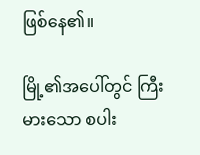ဖြစ်နေ၏။

မြို့၏အပေါ်တွင် ကြီးမားသော စပါး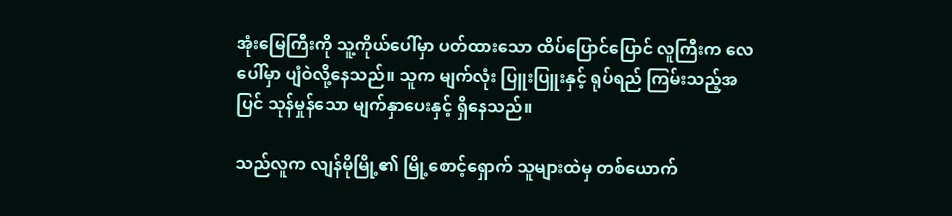အုံးမြေကြီးကို သူ့ကိုယ်ပေါ်မှာ ပတ်ထားသော ထိပ်ပြောင်ပြောင် လူကြီးက လေပေါ်မှာ ပျံဝဲလို့နေသည်။ သူက မျက်လုံး ပြူးပြူးနှင့် ရုပ်ရည် ကြမ်းသည့်အပြင် သုန်မှုန်သော မျက်နှာပေးနှင့် ရှိနေသည်။

သည်လူက လျန်မိုမြို့၏ မြို့စောင့်ရှောက် သူများထဲမှ တစ်ယောက်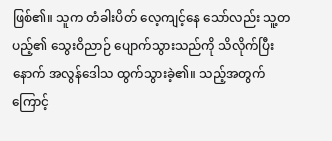ဖြစ်၏။ သူက တံခါးပိတ် လေ့ကျင့်နေ သော်လည်း သူ့တပည့်၏ သွေးဝိညာဉ် ပျောက်သွားသည်ကို သိလိုက်ပြီးနောက် အလွန်ဒေါသ ထွက်သွားခဲ့၏။ သည့်အတွက် ကြောင့်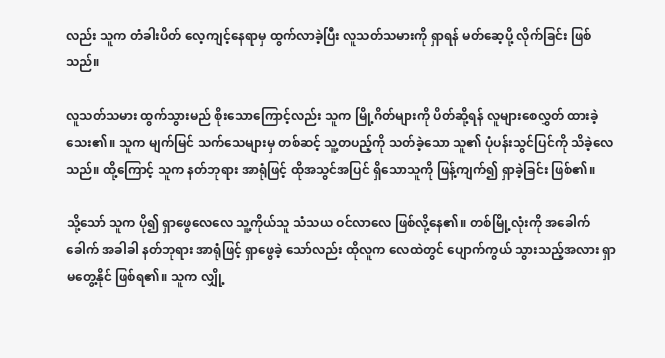လည်း သူက တံခါးပိတ် လေ့ကျင့်နေရာမှ ထွက်လာခဲ့ပြီး လူသတ်သမားကို ရှာရန် မတ်ဆေ့ပို့ လိုက်ခြင်း ဖြစ်သည်။

လူသတ်သမား ထွက်သွားမည် စိုးသောကြောင့်လည်း သူက မြို့ဂိတ်များကို ပိတ်ဆို့ရန် လူများစေလွှတ် ထားခဲ့သေး၏။ သူက မျက်မြင် သက်သေများမှ တစ်ဆင့် သူ့တပည့်ကို သတ်ခဲ့သော သူ၏ ပုံပန်းသွင်ပြင်ကို သိခဲ့လေသည်။ ထို့ကြောင့် သူက နတ်ဘုရား အာရုံဖြင့် ထိုအသွင်အပြင် ရှိသောသူကို ဖြန့်ကျက်၍ ရှာခဲ့ခြင်း ဖြစ်၏။

သို့သော် သူက ပို၍ ရှာဖွေလေလေ သူ့ကိုယ်သူ သံသယ ဝင်လာလေ ဖြစ်လို့နေ၏။ တစ်မြို့လုံးကို အခေါက်ခေါက် အခါခါ နတ်ဘုရား အာရုံဖြင့် ရှာဖွေခဲ့ သော်လည်း ထိုလူက လေထဲတွင် ပျောက်ကွယ် သွားသည့်အလား ရှာမတွေ့နိုင် ဖြစ်ရ၏။ သူက လျှို့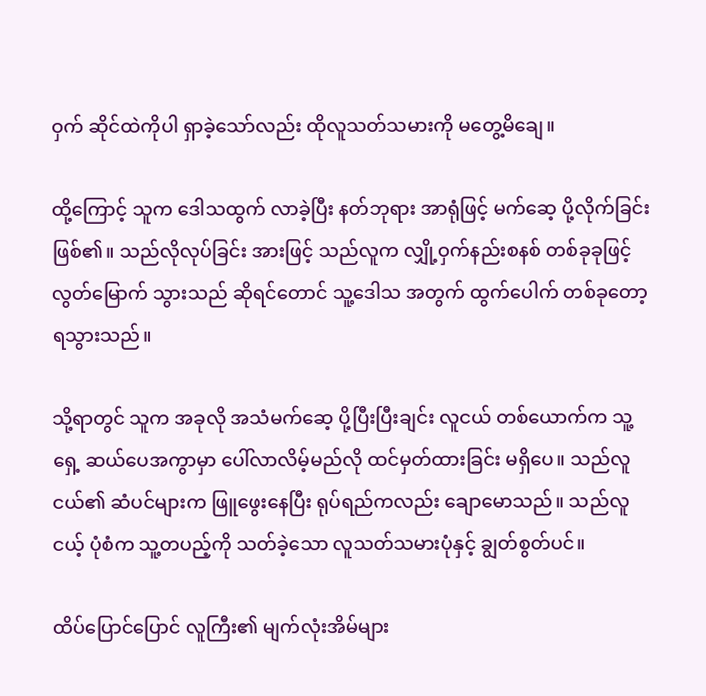ဝှက် ဆိုင်ထဲကိုပါ ရှာခဲ့သော်လည်း ထိုလူသတ်သမားကို မတွေ့မိချေ။

ထို့ကြောင့် သူက ဒေါသထွက် လာခဲ့ပြီး နတ်ဘုရား အာရုံဖြင့် မက်ဆေ့ ပို့လိုက်ခြင်း ဖြစ်၏။ သည်လိုလုပ်ခြင်း အားဖြင့် သည်လူက လျှို့ဝှက်နည်းစနစ် တစ်ခုခုဖြင့် လွတ်မြောက် သွားသည် ဆိုရင်တောင် သူ့ဒေါသ အတွက် ထွက်ပေါက် တစ်ခုတော့ ရသွားသည်။

သို့ရာတွင် သူက အခုလို အသံမက်ဆေ့ ပို့ပြီးပြီးချင်း လူငယ် တစ်ယောက်က သူ့ရှေ့ ဆယ်ပေအကွာမှာ ပေါ်လာလိမ့်မည်လို ထင်မှတ်ထားခြင်း မရှိပေ။ သည်လူငယ်၏ ဆံပင်များက ဖြူဖွေးနေပြီး ရုပ်ရည်ကလည်း ချောမောသည်။ သည်လူငယ့် ပုံစံက သူ့တပည့်ကို သတ်ခဲ့သော လူသတ်သမားပုံနှင့် ချွတ်စွတ်ပင်။

ထိပ်ပြောင်ပြောင် လူကြီး၏ မျက်လုံးအိမ်များ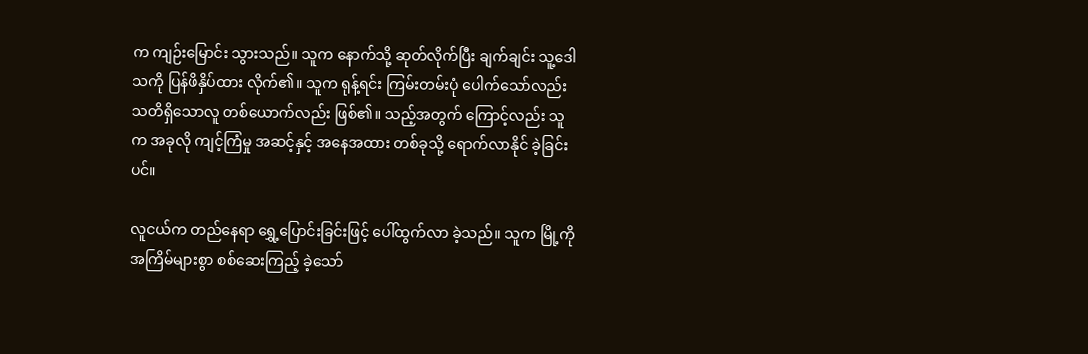က ကျဉ်းမြောင်း သွားသည်။ သူက နောက်သို့ ဆုတ်လိုက်ပြီး ချက်ချင်း သူ့ဒေါသကို ပြန်ဖိနှိပ်ထား လိုက်၏။ သူက ရုန့်ရင်း ကြမ်းတမ်းပုံ ပေါက်သော်လည်း သတိရှိသောလူ တစ်ယောက်လည်း ဖြစ်၏။ သည့်အတွက် ကြောင့်လည်း သူက အခုလို ကျင့်ကြံမှု အဆင့်နှင့် အနေအထား တစ်ခုသို့ ရောက်လာနိုင် ခဲ့ခြင်းပင်။

လူငယ်က တည်နေရာ ရွှေ့ပြောင်းခြင်းဖြင့် ပေါ်ထွက်လာ ခဲ့သည်။ သူက မြို့ကို အကြိမ်များစွာ စစ်ဆေးကြည့် ခဲ့သော်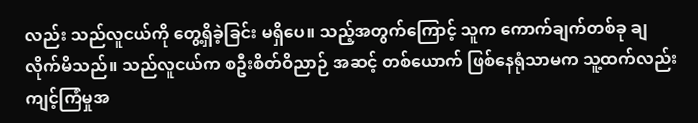လည်း သည်လူငယ်ကို တွေ့ရှိခဲ့ခြင်း မရှိပေ။ သည့်အတွက်ကြောင့် သူက ကောက်ချက်တစ်ခု ချလိုက်မိသည်။ သည်လူငယ်က စဦးစိတ်ဝိညာဉ် အဆင့် တစ်ယောက် ဖြစ်နေရုံသာမက သူ့ထက်လည်း ကျင့်ကြံမှုအ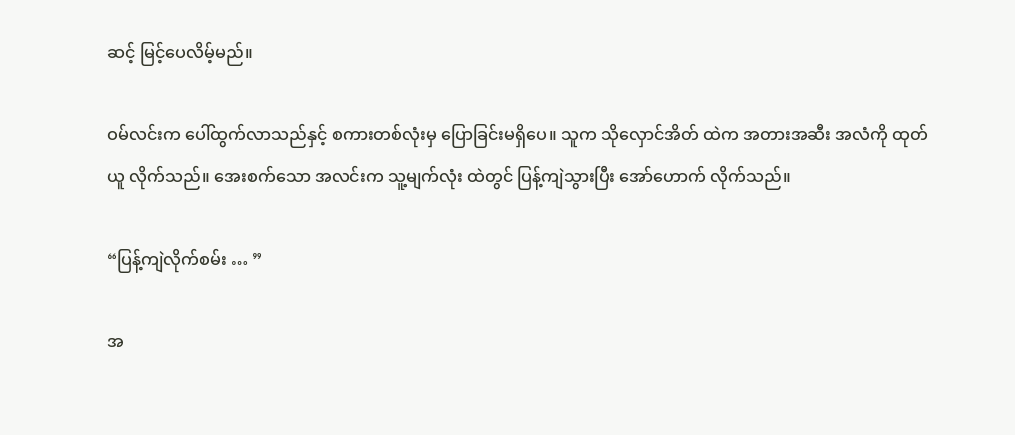ဆင့် မြင့်ပေလိမ့်မည်။

ဝမ်လင်းက ပေါ်ထွက်လာသည်နှင့် စကားတစ်လုံးမှ ပြောခြင်းမရှိပေ။ သူက သိုလှောင်အိတ် ထဲက အတားအဆီး အလံကို ထုတ်ယူ လိုက်သည်။ အေးစက်သော အလင်းက သူ့မျက်လုံး ထဲတွင် ပြန့်ကျဲသွားပြီး အော်ဟောက် လိုက်သည်။

“ပြန့်ကျဲလိုက်စမ်း … ”

အ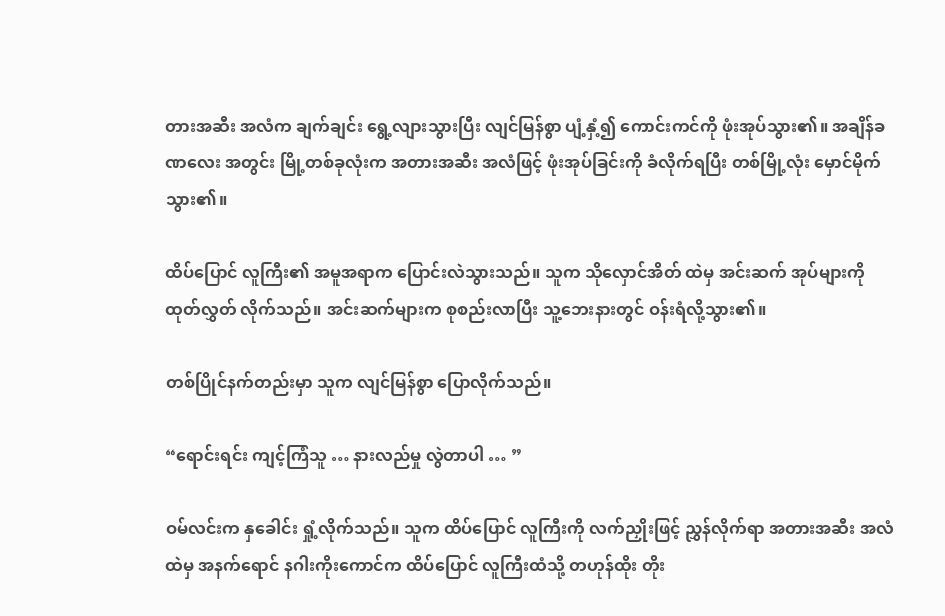တားအဆီး အလံက ချက်ချင်း ရွေ့လျားသွားပြီး လျင်မြန်စွာ ပျံ့နှံ့၍ ကောင်းကင်ကို ဖုံးအုပ်သွား၏။ အချိန်ခဏလေး အတွင်း မြို့တစ်ခုလုံးက အတားအဆီး အလံဖြင့် ဖုံးအုပ်ခြင်းကို ခံလိုက်ရပြီး တစ်မြို့လုံး မှောင်မိုက်သွား၏။

ထိပ်ပြောင် လူကြီး၏ အမူအရာက ပြောင်းလဲသွားသည်။ သူက သိုလှောင်အိတ် ထဲမှ အင်းဆက် အုပ်များကို ထုတ်လွှတ် လိုက်သည်။ အင်းဆက်များက စုစည်းလာပြီး သူ့ဘေးနားတွင် ဝန်းရံလို့သွား၏။

တစ်ပြိုင်နက်တည်းမှာ သူက လျင်မြန်စွာ ပြောလိုက်သည်။

“ရောင်းရင်း ကျင့်ကြံသူ … နားလည်မှု လွဲတာပါ … ”

ဝမ်လင်းက နှခေါင်း ရှုံ့လိုက်သည်။ သူက ထိပ်ပြောင် လူကြီးကို လက်ညှိုးဖြင့် ညွှန်လိုက်ရာ အတားအဆီး အလံထဲမှ အနက်ရောင် နဂါးကိုးကောင်က ထိပ်ပြောင် လူကြီးထံသို့ တဟုန်ထိုး တိုး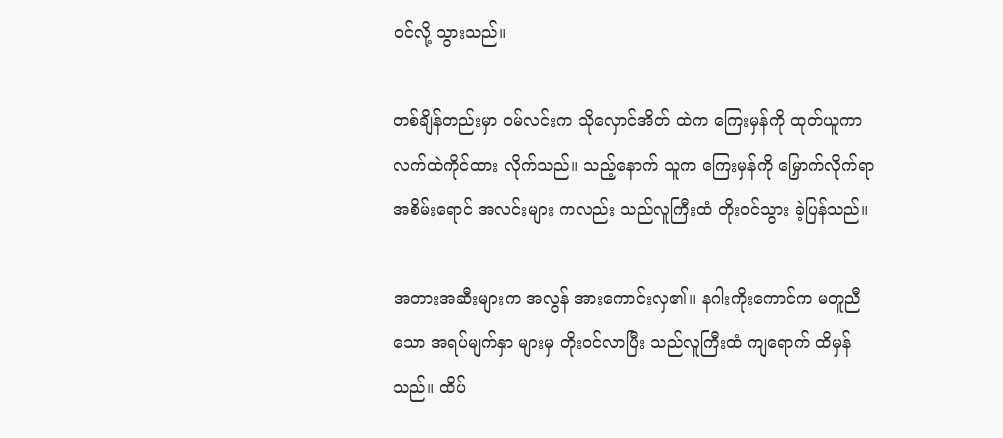ဝင်လို့ သွားသည်။

တစ်ချိန်တည်းမှာ ဝမ်လင်းက သိုလှောင်အိတ် ထဲက ကြေးမှန်ကို ထုတ်ယူကာ လက်ထဲကိုင်ထား လိုက်သည်။ သည့်နောက် သူက ကြေးမှန်ကို မြှောက်လိုက်ရာ အစိမ်းရောင် အလင်းများ ကလည်း သည်လူကြီးထံ တိုးဝင်သွား ခဲ့ပြန်သည်။

အတားအဆီးများက အလွန် အားကောင်းလှ၏။ နဂါးကိုးကောင်က မတူညီသော အရပ်မျက်နှာ များမှ တိုးဝင်လာပြီး သည်လူကြီးထံ ကျရောက် ထိမှန်သည်။ ထိပ်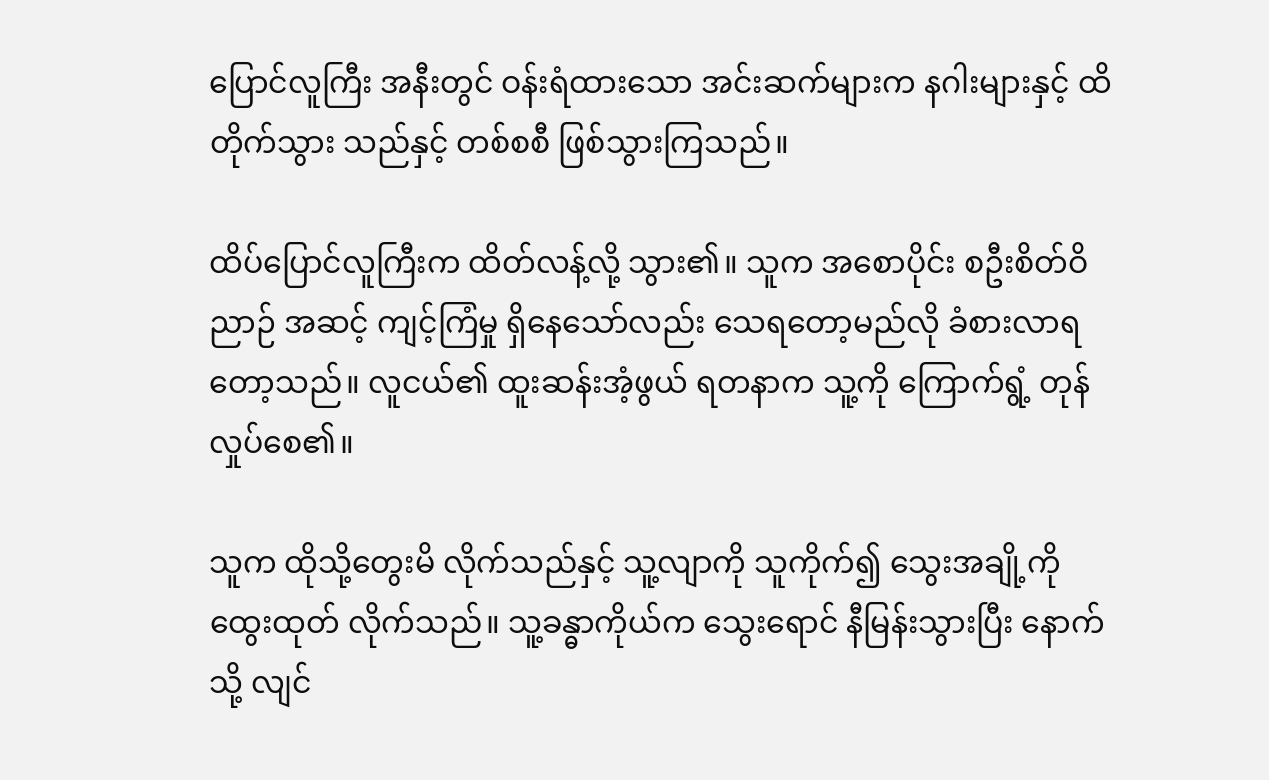ပြောင်လူကြီး အနီးတွင် ဝန်းရံထားသော အင်းဆက်များက နဂါးများနှင့် ထိတိုက်သွား သည်နှင့် တစ်စစီ ဖြစ်သွားကြသည်။

ထိပ်ပြောင်လူကြီးက ထိတ်လန့်လို့ သွား၏။ သူက အစောပိုင်း စဦးစိတ်ဝိညာဉ် အဆင့် ကျင့်ကြံမှု ရှိနေသော်လည်း သေရတော့မည်လို ခံစားလာရ တော့သည်။ လူငယ်၏ ထူးဆန်းအံ့ဖွယ် ရတနာက သူ့ကို ကြောက်ရွံ့ တုန်လှုပ်စေ၏။

သူက ထိုသို့တွေးမိ လိုက်သည်နှင့် သူ့လျာကို သူကိုက်၍ သွေးအချို့ကို ထွေးထုတ် လိုက်သည်။ သူ့ခန္ဓာကိုယ်က သွေးရောင် နီမြန်းသွားပြီး နောက်သို့ လျင်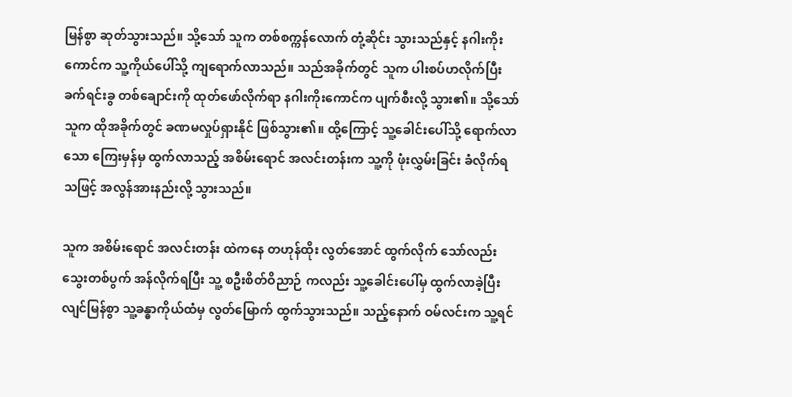မြန်စွာ ဆုတ်သွားသည်။ သို့သော် သူက တစ်စက္ကန်လောက် တုံ့ဆိုင်း သွားသည်နှင့် နဂါးကိုးကောင်က သူ့ကိုယ်ပေါ်သို့ ကျရောက်လာသည်။ သည်အခိုက်တွင် သူက ပါးစပ်ဟလိုက်ပြီး ခက်ရင်းခွ တစ်ချောင်းကို ထုတ်ဖော်လိုက်ရာ နဂါးကိုးကောင်က ပျက်စီးလို့ သွား၏။ သို့သော် သူက ထိုအခိုက်တွင် ခဏမလှုပ်ရှားနိုင် ဖြစ်သွား၏။ ထို့ကြောင့် သူ့ခေါင်းပေါ်သို့ ရောက်လာသော ကြေးမှန်မှ ထွက်လာသည့် အစိမ်းရောင် အလင်းတန်းက သူ့ကို ဖုံးလွှမ်းခြင်း ခံလိုက်ရသဖြင့် အလွန်အားနည်းလို့ သွားသည်။

သူက အစိမ်းရောင် အလင်းတန်း ထဲကနေ တဟုန်ထိုး လွတ်အောင် ထွက်လိုက် သော်လည်း သွေးတစ်ပွက် အန်လိုက်ရပြီး သူ့ စဦးစိတ်ဝိညာဉ် ကလည်း သူ့ခေါင်းပေါ်မှ ထွက်လာခဲ့ပြီး လျင်မြန်စွာ သူ့ခန္ဓာကိုယ်ထံမှ လွတ်မြောက် ထွက်သွားသည်။ သည့်နောက် ဝမ်လင်းက သူ့ရင်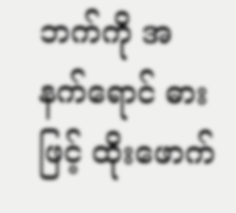ဘက်ကို အနက်ရောင် ဓားဖြင့် ထိုးဖောက်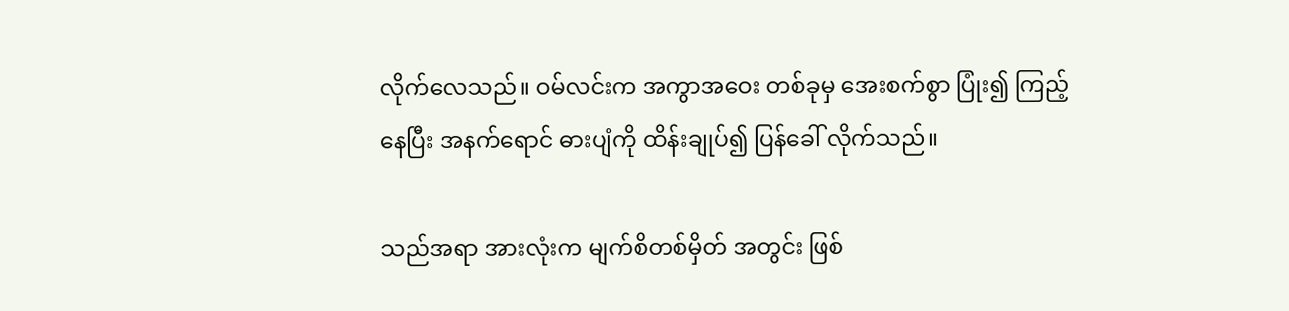လိုက်လေသည်။ ဝမ်လင်းက အကွာအဝေး တစ်ခုမှ အေးစက်စွာ ပြုံး၍ ကြည့်နေပြီး အနက်ရောင် ဓားပျံကို ထိန်းချုပ်၍ ပြန်ခေါ် လိုက်သည်။

သည်အရာ အားလုံးက မျက်စိတစ်မှိတ် အတွင်း ဖြစ်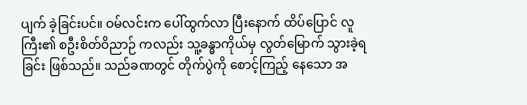ပျက် ခဲ့ခြင်းပင်။ ဝမ်လင်းက ပေါ်ထွက်လာ ပြီးနောက် ထိပ်ပြောင် လူကြီး၏ စဦးစိတ်ဝိညာဉ် ကလည်း သူ့ခန္ဓာကိုယ်မှ လွတ်မြောက် သွားခဲ့ရခြင်း ဖြစ်သည်။ သည်ခဏတွင် တိုက်ပွဲကို စောင့်ကြည့် နေသော အ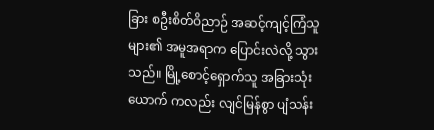ခြား စဦးစိတ်ဝိညာဉ် အဆင့်ကျင့်ကြံသူ များ၏ အမူအရာက ပြောင်းလဲလို့ သွားသည်။ မြို့စောင့်ရှောက်သူ အခြားသုံးယောက် ကလည်း လျင်မြန်စွာ ပျံသန်း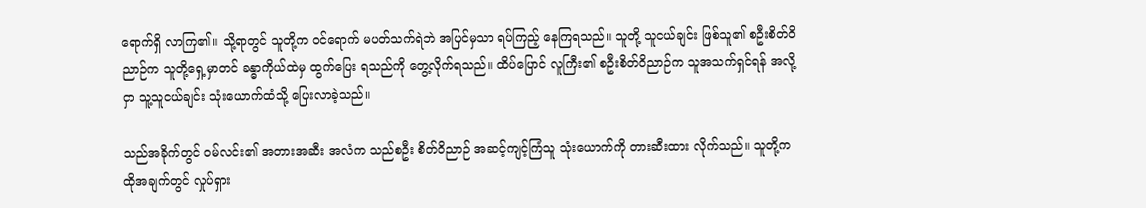ရောက်ရှိ လာကြ၏။ သို့ရာတွင် သူတို့က ဝင်ရောက် မပတ်သက်ရဲဘဲ အပြင်မှသာ ရပ်ကြည့် နေကြရသည်။ သူတို့ သူငယ်ချင်း ဖြစ်သူ၏ စဦးစိတ်ဝိညာဉ်က သူတို့ရှေ့မှာတင် ခန္ဓာကိုယ်ထဲမှ ထွက်ပြေး ရသည်ကို တွေ့လိုက်ရသည်။ ထိပ်ပြောင် လူကြီး၏ စဦးစိတ်ဝိညာဉ်က သူအသက်ရှင်ရန် အလို့ငှာ သူ့သူငယ်ချင်း သုံးယောက်ထံသို့ ပြေးလာခဲ့သည်။

သည်အခိုက်တွင် ဝမ်လင်း၏ အတားအဆီး အလံက သည်စဦး စိတ်ဝိညာဉ် အဆင့်ကျင့်ကြံသူ သုံးယောက်ကို တားဆီးထား လိုက်သည်။ သူတို့က ထိုအချက်တွင် လှုပ်ရှား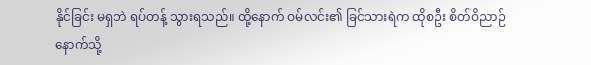နိုင်ခြင်း မရှဘဲ ရပ်တန့် သွားရသည်။ ထို့နောက် ဝမ်လင်း၏ ခြင်သားရဲက ထိုစဦး စိတ်ဝိညာဉ် နောက်သို့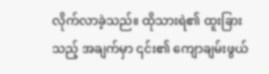လိုက်လာခဲ့သည်။ ထိုသားရဲ၏ ထူးခြားသည့် အချက်မှာ ၎င်း၏ ကျောချမ်းဖွယ်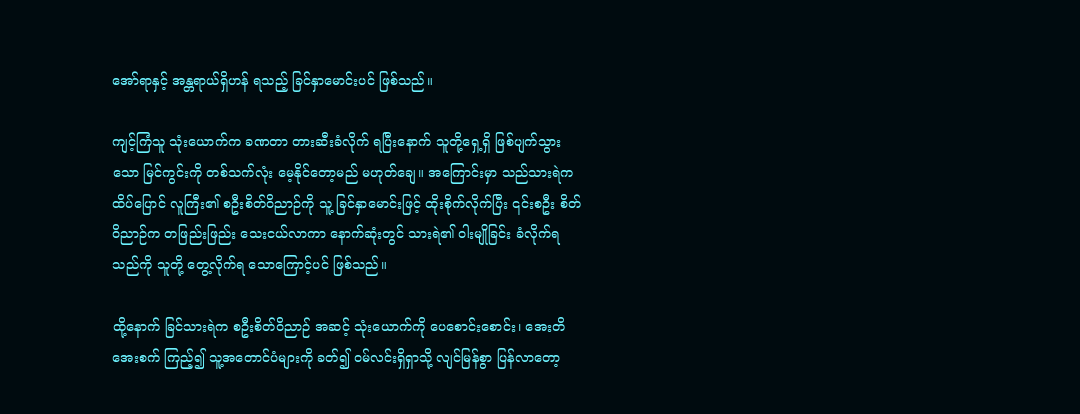အော်ရာနှင့် အန္တရာယ်ရှိဟန် ရသည့် ခြင်နှာမောင်းပင် ဖြစ်သည်။

ကျင့်ကြံသူ သုံးယောက်က ခဏတာ တားဆီးခံလိုက် ရပြီးနောက် သူတို့ရှေ့ရှိ ဖြစ်ပျက်သွားသော မြင်ကွင်းကို တစ်သက်လုံး မေ့နိုင်တော့မည် မဟုတ်ချေ။ အကြောင်းမှာ သည်သားရဲက ထိပ်ပြောင် လူကြီး၏ စဦးစိတ်ဝိညာဉ်ကို သူ့ ခြင်နှာမောင်းဖြင့် ထိုးစိုက်လိုက်ပြီး ၎င်းစဦး စိတ်ဝိညာဉ်က တဖြည်းဖြည်း သေးငယ်လာကာ နောက်ဆုံးတွင် သားရဲ၏ ဝါးမျိုခြင်း ခံလိုက်ရသည်ကို သူတို့ တွေ့လိုက်ရ သောကြောင့်ပင် ဖြစ်သည်။

ထို့နောက် ခြင်သားရဲက စဦးစိတ်ဝိညာဉ် အဆင့် သုံးယောက်ကို ပေစောင်းစောင်း၊ အေးတိအေးစက် ကြည့်၍ သူ့အတောင်ပံများကို ခတ်၍ ဝမ်လင်းရှိရှာသို့ လျင်မြန်စွာ ပြန်လာတော့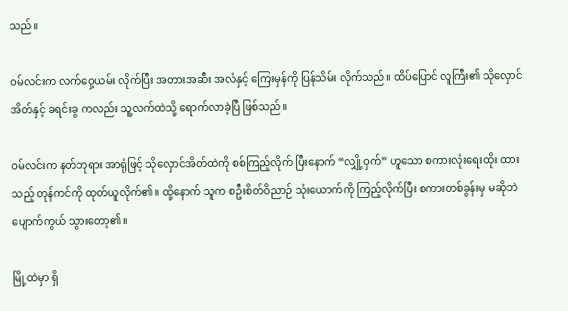သည်။

ဝမ်လင်းက လက်ဝှေ့ယမ်း လိုက်ပြီး အတားအဆီး အလံနှင့် ကြေးမှန်ကို ပြန်သိမ်း လိုက်သည်။ ထိပ်ပြောင် လူကြီး၏ သိုလှောင်အိတ်နှင့် ခရင်းခွ ကလည်း သူ့လက်ထဲသို့ ရောက်လာခဲ့ပြီ ဖြစ်သည်။

ဝမ်လင်းက နတ်ဘုရား အာရုံဖြင့် သိုလှောင်အိတ်ထဲကို စစ်ကြည့်လိုက် ပြီးနောက် “လျှို့ဝှက်” ဟူသော စကားလုံးရေးထိုး ထားသည့် တုန်ကင်ကို ထုတ်ယူလိုက်၏။ ထို့နောက် သူက စဦးစိတ်ဝိညာဉ် သုံးယောက်ကို ကြည့်လိုက်ပြီး စကားတစ်ခွန်းမှ မဆိုဘဲ ပျောက်ကွယ် သွားတော့၏။

မြို့ထဲမှာ ရှိ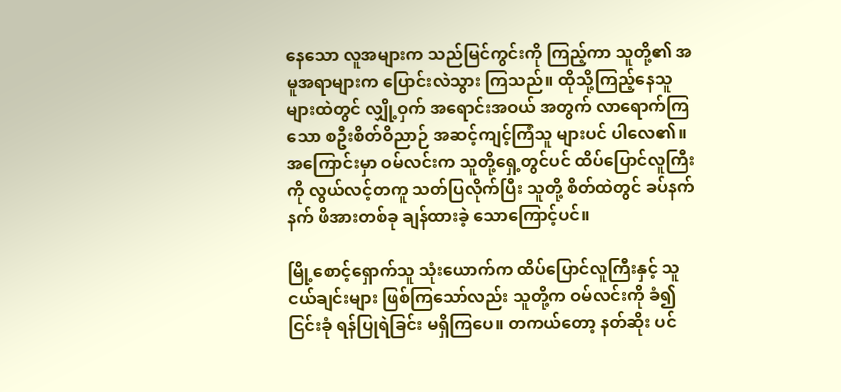နေသော လူအများက သည်မြင်ကွင်းကို ကြည့်ကာ သူတို့၏ အမူအရာများက ပြောင်းလဲသွား ကြသည်။ ထိုသို့ကြည့်နေသူ များထဲတွင် လျှို့ဝှက် အရောင်းအဝယ် အတွက် လာရောက်ကြသော စဦးစိတ်ဝိညာဉ် အဆင့်ကျင့်ကြံသူ များပင် ပါလေ၏။ အကြောင်းမှာ ဝမ်လင်းက သူတို့ရှေ့တွင်ပင် ထိပ်ပြောင်လူကြီးကို လွယ်လင့်တကူ သတ်ပြလိုက်ပြီး သူတို့ စိတ်ထဲတွင် ခပ်နက်နက် ဖိအားတစ်ခု ချန်ထားခဲ့ သောကြောင့်ပင်။

မြို့စောင့်ရှောက်သူ သုံးယောက်က ထိပ်ပြောင်လူကြီးနှင့် သူငယ်ချင်းများ ဖြစ်ကြသော်လည်း သူတို့က ဝမ်လင်းကို ခံ၍ ငြင်းခုံ ရန်ပြုရဲခြင်း မရှိကြပေ။ တကယ်တော့ နတ်ဆိုး ပင်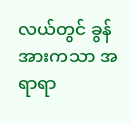လယ်တွင် ခွန်အားကသာ အရာရာ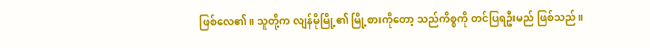ဖြစ်လေ၏။ သူတို့က လျန်မိုမြို့၏ မြို့စားကိုတော့ သည်ကိစ္စကို တင်ပြရဦးမည် ဖြစ်သည်။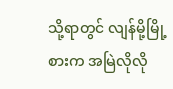သို့ရာတွင် လျန်မို့မြို့စားက အမြဲလိုလို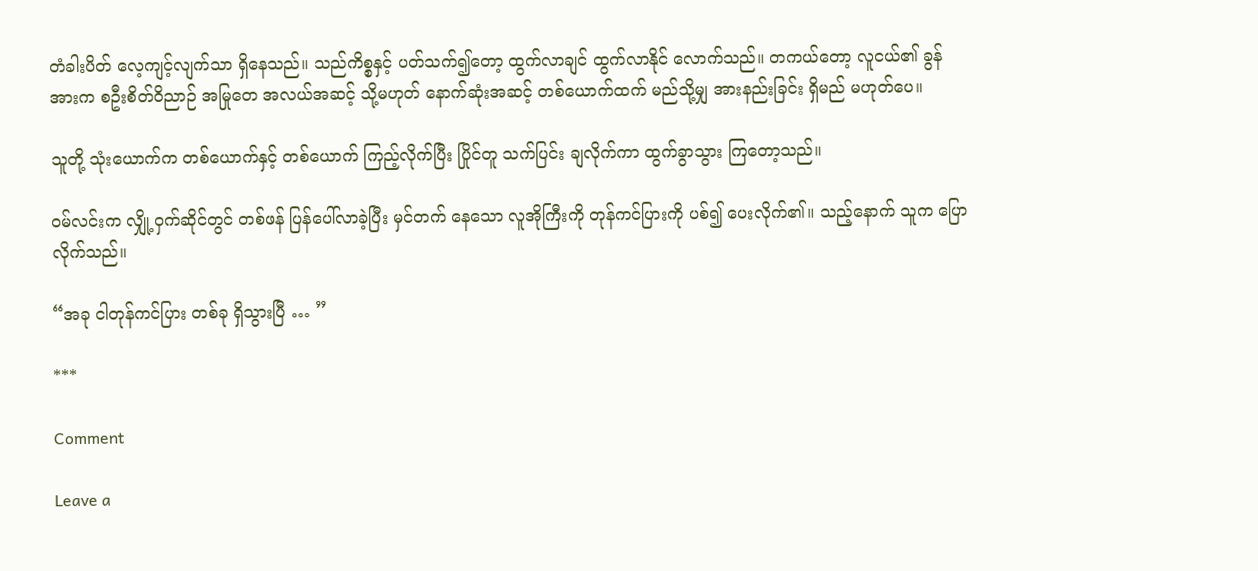တံခါးပိတ် လေ့ကျင့်လျက်သာ ရှိနေသည်။ သည်ကိစ္စနှင့် ပတ်သက်၍တော့ ထွက်လာချင် ထွက်လာနိုင် လောက်သည်။ တကယ်တော့ လူငယ်၏ ခွန်အားက စဦးစိတ်ဝိညာဉ် အမြုတေ အလယ်အဆင့် သို့မဟုတ် နောက်ဆုံးအဆင့် တစ်ယောက်ထက် မည်သို့မျှ အားနည်းခြင်း ရှိမည် မဟုတ်ပေ။

သူတို့ သုံးယောက်က တစ်ယောက်နှင့် တစ်‌ယောက် ကြည့်လိုက်ပြီး ပြိုင်တူ သက်ပြင်း ချလိုက်ကာ ထွက်ခွာသွား ကြတော့သည်။

ဝမ်လင်းက လျှို့ဝှက်ဆိုင်တွင် တစ်ဖန် ပြန်ပေါ်လာခဲ့ပြီး မှင်တက် နေသော လူအိုကြီးကို တုန်ကင်ပြားကို ပစ်၍ ပေးလိုက်၏။ သည့်နောက် သူက ပြောလိုက်သည်။

“အခု ငါတုန်ကင်ပြား တစ်ခု ရှိသွားပြီ … ”

***

Comment

Leave a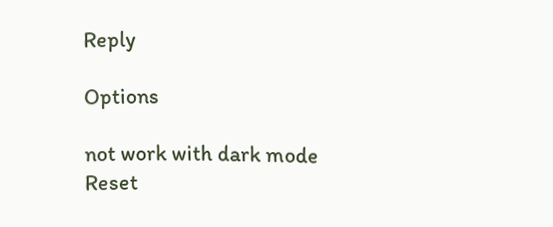Reply

Options

not work with dark mode
Reset